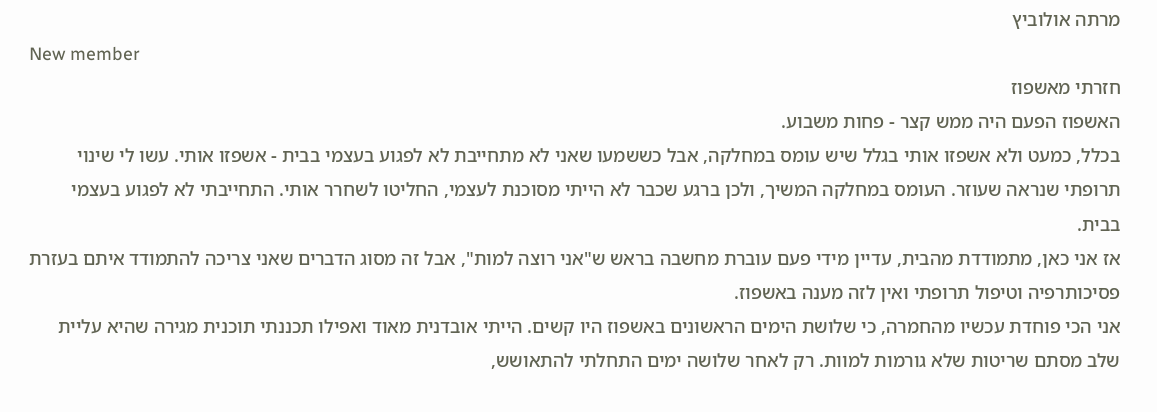מרתה אולוביץ
New member
חזרתי מאשפוז
האשפוז הפעם היה ממש קצר - פחות משבוע.
בכלל, כמעט ולא אשפזו אותי בגלל שיש עומס במחלקה, אבל כששמעו שאני לא מתחייבת לא לפגוע בעצמי בבית - אשפזו אותי. עשו לי שינוי תרופתי שנראה שעוזר. העומס במחלקה המשיך, ולכן ברגע שכבר לא הייתי מסוכנת לעצמי, החליטו לשחרר אותי. התחייבתי לא לפגוע בעצמי בבית.
אז אני כאן, מתמודדת מהבית, עדיין מידי פעם עוברת מחשבה בראש ש"אני רוצה למות", אבל זה מסוג הדברים שאני צריכה להתמודד איתם בעזרת פסיכותרפיה וטיפול תרופתי ואין לזה מענה באשפוז.
אני הכי פוחדת עכשיו מהחמרה, כי שלושת הימים הראשונים באשפוז היו קשים. הייתי אובדנית מאוד ואפילו תכננתי תוכנית מגירה שהיא עליית שלב מסתם שריטות שלא גורמות למוות. רק לאחר שלושה ימים התחלתי להתאושש,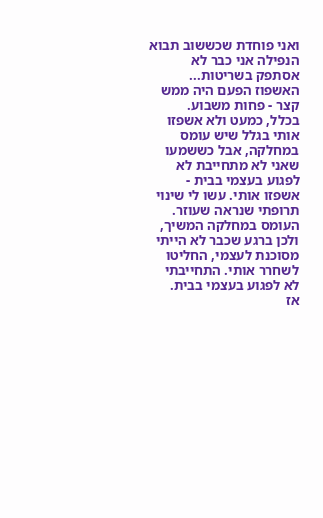ואני פוחדת שכששוב תבוא הנפילה אני כבר לא אסתפק בשריטות...
האשפוז הפעם היה ממש קצר - פחות משבוע.
בכלל, כמעט ולא אשפזו אותי בגלל שיש עומס במחלקה, אבל כששמעו שאני לא מתחייבת לא לפגוע בעצמי בבית - אשפזו אותי. עשו לי שינוי תרופתי שנראה שעוזר. העומס במחלקה המשיך, ולכן ברגע שכבר לא הייתי מסוכנת לעצמי, החליטו לשחרר אותי. התחייבתי לא לפגוע בעצמי בבית.
אז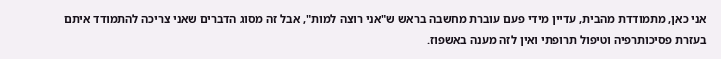אני כאן, מתמודדת מהבית, עדיין מידי פעם עוברת מחשבה בראש ש"אני רוצה למות", אבל זה מסוג הדברים שאני צריכה להתמודד איתם בעזרת פסיכותרפיה וטיפול תרופתי ואין לזה מענה באשפוז.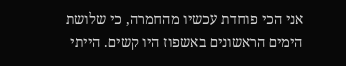אני הכי פוחדת עכשיו מהחמרה, כי שלושת הימים הראשונים באשפוז היו קשים. הייתי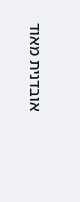אובדנית מאוד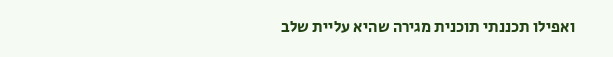ואפילו תכננתי תוכנית מגירה שהיא עליית שלב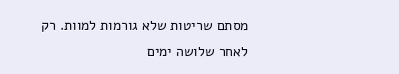מסתם שריטות שלא גורמות למוות. רק לאחר שלושה ימים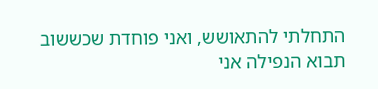התחלתי להתאושש, ואני פוחדת שכששוב תבוא הנפילה אני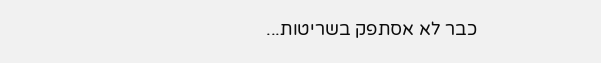כבר לא אסתפק בשריטות...